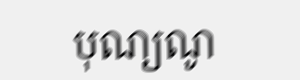បុណ្យណូ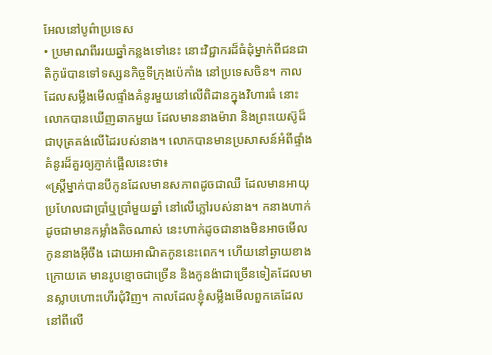អែលនៅបូព៌ាប្រទេស
• ប្រមាណពីររយឆ្នាំកន្លងទៅនេះ នោះវិជ្ជាករដ៏ធំដុំម្នាក់ពីជនជាតិកូរ៉េបានទៅទស្សនកិច្ចទីក្រុងប៉េកាំង នៅប្រទេសចិន។ កាលដែលសម្លឹងមើលផ្ទាំងគំនូរមួយនៅលើពិដានក្នុងវិហារធំ នោះលោកបានឃើញឆាកមួយ ដែលមាននាងម៉ារា និងព្រះយេស៊ូដ៏ជាបុត្រគង់លើដៃរបស់នាង។ លោកបានមានប្រសាសន៍អំពីផ្ទាំងគំនូរដ៏គួរឲ្យភ្ញាក់ផ្អើលនេះថា៖
«ស្ត្រីម្នាក់បានបីកូនដែលមានសភាពដូចជាឈឺ ដែលមានអាយុប្រហែលជាប្រាំឬប្រាំមួយឆ្នាំ នៅលើភ្លៅរបស់នាង។ កនាងហាក់ដូចជាមានកម្លាំងតិចណាស់ នេះហាក់ដូចជានាងមិនអាចមើលកូននាងអ៊ីចឹង ដោយអាណិតកូននេះពេក។ ហើយនៅឆ្ងាយខាងក្រោយគេ មានរូបខ្មោចជាច្រើន និងកូនង៉ាជាច្រើនទៀតដែលមានស្លាបហោះហើរជុំវិញ។ កាលដែលខ្ញុំសម្លឹងមើលពួកគេដែលនៅពីលើ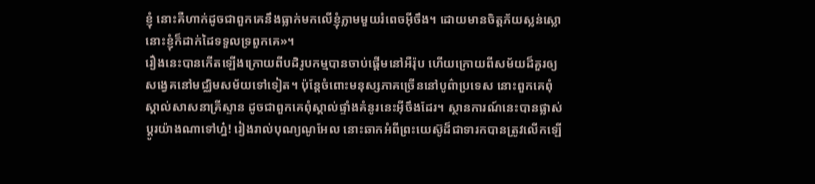ខ្ញុំ នោះគឺហាក់ដូចជាពួកគេនឹងធ្លាក់មកលើខ្ញុំភ្លាមមួយរំពេចអ៊ីចឹង។ ដោយមានចិត្តភ័យស្លន់ស្លោ នោះខ្ញុំក៏ដាក់ដៃទទួលទ្រពួកគេ»។
រឿងនេះបានកើតឡើងក្រោយពីបដិរូបកម្មបានចាប់ផ្ដើមនៅអឺរ៉ុប ហើយក្រោយពីសម័យដ៏គួរឲ្យសង្វេគនៅមជ្ឈិមសម័យទៅទៀត។ ប៉ុន្តែចំពោះមនុស្សភាគច្រើននៅបូព៌ាប្រទេស នោះពួកគេពុំស្គាល់សាសនាគ្រីស្ទាន ដូចជាពួកគេពុំស្គាល់ផ្ទាំងគំនូរនេះអ៊ីចឹងដែរ។ ស្ថានការណ៍នេះបានផ្លាស់ប្ដូរយ៉ាងណាទៅហ្ន៎! រៀងរាល់បុណ្យណូអែល នោះឆាកអំពីព្រះយេស៊ូដ៏ជាទារកបានត្រូវលើកឡើ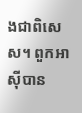ងជាពិសេស។ ពួកអាស៊ីបាន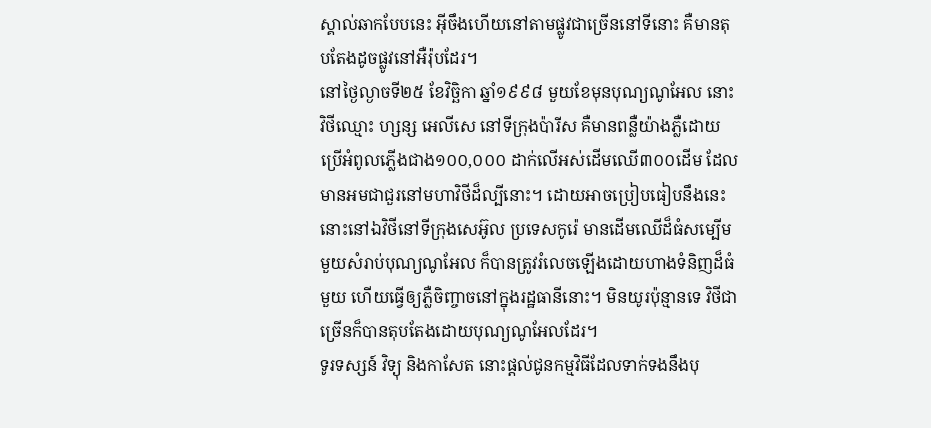ស្គាល់ឆាកបែបនេះ អ៊ីចឹងហើយនៅតាមផ្លូវជាច្រើននៅទីនោះ គឺមានតុបតែងដូចផ្លូវនៅអឺរ៉ុបដែរ។
នៅថ្ងៃល្ងាចទី២៥ ខែវិច្ឆិកា ឆ្នាំ១៩៩៨ មួយខែមុនបុណ្យណូអែល នោះវិថីឈ្មោះ ហ្សន្ស អេលីសេ នៅទីក្រុងប៉ារីស គឺមានពន្លឺយ៉ាងភ្លឺដោយប្រើអំពូលភ្លើងជាង១០០,០០០ ដាក់លើអស់ដើមឈើ៣០០ដើម ដែលមានអមជាជួរនៅមហាវិថីដ៏ល្បីនោះ។ ដោយអាចប្រៀបធៀបនឹងនេះ នោះនៅឯវិថីនៅទីក្រុងសេអ៊ូល ប្រទេសកូរ៉េ មានដើមឈើដ៏ធំសម្បើមមួយសំរាប់បុណ្យណូអែល ក៏បានត្រូវរំលេចឡើងដោយហាងទំនិញដ៏ធំមួយ ហើយធ្វើឲ្យភ្លឺចិញ្ចាចនៅក្នុងរដ្ឋធានីនោះ។ មិនយូរប៉ុន្មានទេ វិថីជាច្រើនក៏បានតុបតែងដោយបុណ្យណូអែលដែរ។
ទូរទស្សន៍ វិទ្យុ និងកាសែត នោះផ្ដល់ជូនកម្មវិធីដែលទាក់ទងនឹងបុ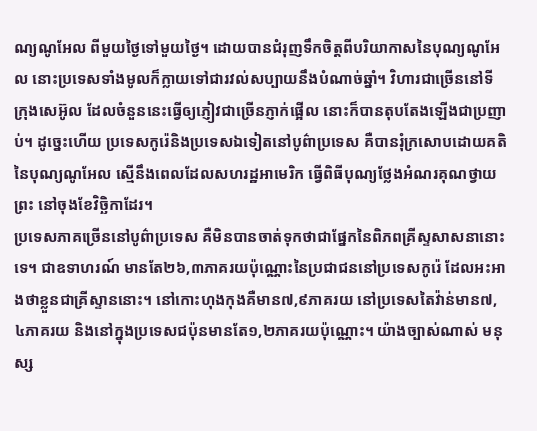ណ្យណូអែល ពីមួយថ្ងៃទៅមួយថ្ងៃ។ ដោយបានជំរុញទឹកចិត្តពីបរិយាកាសនៃបុណ្យណូអែល នោះប្រទេសទាំងមូលក៏ក្លាយទៅជារវល់សប្បាយនឹងបំណាច់ឆ្នាំ។ វិហារជាច្រើននៅទីក្រុងសេអ៊ូល ដែលចំនួននេះធ្វើឲ្យភ្ញៀវជាច្រើនភ្ញាក់ផ្អើល នោះក៏បានតុបតែងឡើងជាប្រញាប់។ ដូច្នេះហើយ ប្រទេសកូរ៉េនិងប្រទេសឯទៀតនៅបូព៌ាប្រទេស គឺបានរុំក្រសោបដោយគតិនៃបុណ្យណូអែល ស្មើនឹងពេលដែលសហរដ្ឋអាមេរិក ធ្វើពិធីបុណ្យថ្លែងអំណរគុណថ្វាយព្រះ នៅចុងខែវិច្ឆិកាដែរ។
ប្រទេសភាគច្រើននៅបូព៌ាប្រទេស គឺមិនបានចាត់ទុកថាជាផ្នែកនៃពិភពគ្រីស្ទសាសនានោះទេ។ ជាឧទាហរណ៍ មានតែ២៦,៣ភាគរយប៉ុណ្ណោះនៃប្រជាជននៅប្រទេសកូរ៉េ ដែលអះអាងថាខ្លួនជាគ្រីស្ទាននោះ។ នៅកោះហុងកុងគឺមាន៧,៩ភាគរយ នៅប្រទេសតៃវ៉ាន់មាន៧,៤ភាគរយ និងនៅក្នុងប្រទេសជប៉ុនមានតែ១,២ភាគរយប៉ុណ្ណោះ។ យ៉ាងច្បាស់ណាស់ មនុស្ស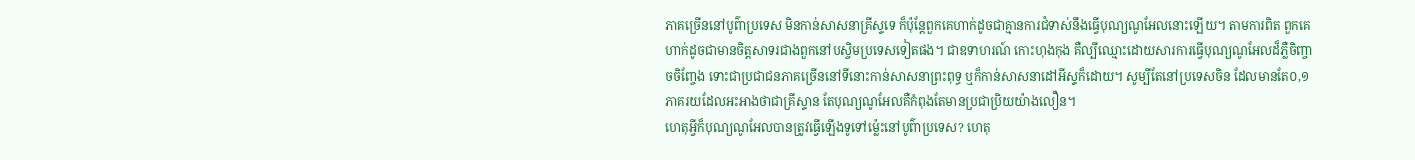ភាគច្រើននៅបូព៌ាប្រទេស មិនកាន់សាសនាគ្រីស្ទទេ ក៏ប៉ុន្តែពួកគេហាក់ដូចជាគ្មានការជំទាស់នឹងធ្វើបុណ្យណូអែលនោះឡើយ។ តាមការពិត ពួកគេហាក់ដូចជាមានចិត្តសាទរជាងពួកនៅបស្ចិមប្រទេសទៀតផង។ ជាឧទាហរណ៍ កោះហុងកុង គឺល្បីឈ្មោះដោយសារការធ្វើបុណ្យណូអែលដ៏ភ្លឺចិញ្ចាចចិញ្ចែង ទោះជាប្រជាជនភាគច្រើននៅទីនោះកាន់សាសនាព្រះពុទ្ធ ឬក៏កាន់សាសនាដៅអីស្ទក៏ដោយ។ សូម្បីតែនៅប្រទេសចិន ដែលមានតែ០,១ភាគរយដែលអះអាងថាជាគ្រីស្ទាន តែបុណ្យណូអែលគឺកំពុងតែមានប្រជាប្រិយយ៉ាងលឿន។
ហេតុអ្វីក៏បុណ្យណូអែលបានត្រូវធ្វើឡើងទូទៅម្ល៉េះនៅបូព៌ាប្រទេស? ហេតុ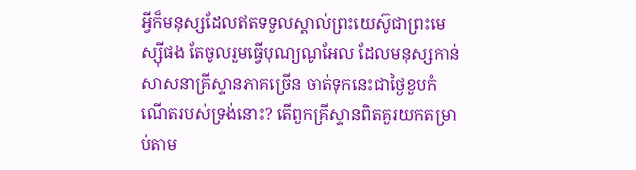អ្វីក៏មនុស្សដែលឥតទទួលស្គាល់ព្រះយេស៊ូជាព្រះមេស្ស៊ីផង តែចូលរួមធ្វើបុណ្យណូអែល ដែលមនុស្សកាន់សាសនាគ្រីស្ទានភាគច្រើន ចាត់ទុកនេះជាថ្ងៃខួបកំណើតរបស់ទ្រង់នោះ? តើពួកគ្រីស្ទានពិតគួរយកតម្រាប់តាម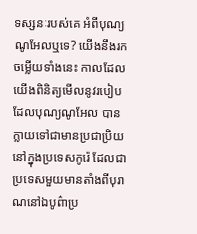ទស្សនៈរបស់គេ អំពីបុណ្យណូអែលឬទេ? យើងនឹងរកចម្លើយទាំងនេះ កាលដែលយើងពិនិត្យមើលនូវរបៀបដែលបុណ្យណូអែល បានក្លាយទៅជាមានប្រជាប្រិយនៅក្នុងប្រទេសកូរ៉េ ដែលជាប្រទេសមួយមានតាំងពីបុរាណនៅឯបូព៌ាប្រ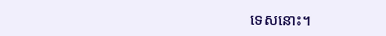ទេសនោះ។